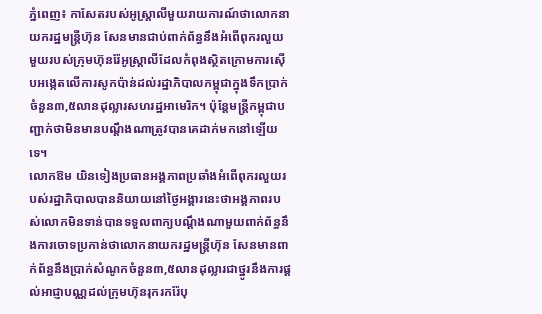ភ្នំពេញ៖ កាសែតរបស់អូស្ត្រាលីមួយរាយការណ៍ថាលោកនាយករដ្ឋមន្ត្រីហ៊ុន សែនមានជាប់ពាក់ព័ន្ធនឹងអំពើពុករលួយមួយរបស់ក្រុមហ៊ុនរ៉ែអូស្ត្រាលីដែលកំពុងស្ថិតក្រោមការស៊ើបអង្កេតលើការសូកប៉ាន់ដល់រដ្ឋាភិបាលកម្ពុជាក្នុងទឹកប្រាក់ចំនួន៣,៥លានដុល្លារសហរដ្ឋអាមេរិក។ ប៉ុន្តែមន្រ្តីកម្ពុជាបញ្ជាក់ថាមិនមានបណ្តឹងណាត្រូវបានគេដាក់មកនៅឡើយទេ។
លោកឱម យិនទៀងប្រធានអង្គភាពប្រឆាំងអំពើពុករលួយរបស់រដ្ឋាភិបាលបាននិយាយនៅថ្ងៃអង្គារនេះថាអង្គភាពរបស់លោកមិនទាន់បានទទួលពាក្យបណ្តឹងណាមួយពាក់ព័ន្ធនឹងការចោទប្រកាន់ថាលោកនាយករដ្ឋមន្ត្រីហ៊ុន សែនមានពាក់ព័ន្ធនឹងប្រាក់សំណូកចំនួន៣,៥លានដុល្លារជាថ្នូរនឹងការផ្តល់អាជ្ញាបណ្ណដល់ក្រុមហ៊ុនរុករករ៉ែបុ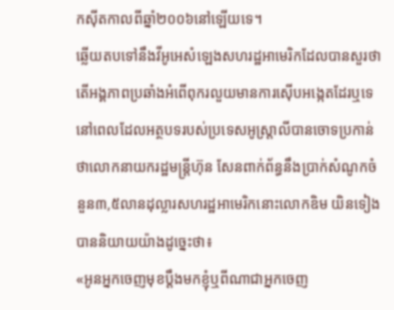កស៊ីតកាលពីឆ្នាំ២០០៦នៅឡើយទេ។
ឆ្លើយតបទៅនឹងវីអូអេសំឡេងសហរដ្ឋអាមេរិកដែលបានសួរថាតើអង្គភាពប្រឆាំងអំពើពុករលួយមានការស៊ើបអង្កេតដែរឬទេនៅពេលដែលអត្ថបទរបស់ប្រទេសអូស្រ្តាលីបានចោទប្រកាន់ថាលោកនាយករដ្ឋមន្ត្រីហ៊ុន សែនពាក់ព័ន្ធនឹងប្រាក់សំណូកចំនួន៣,៥លានដុល្លារសហរដ្ឋអាមេរិកនោះលោកឧិម យិនទៀងបាននិយាយយ៉ាងដូច្នេះថា៖
«អូនអ្នកចេញមុខប្តឹងមកខ្ញុំឬពីណាជាអ្នកចេញ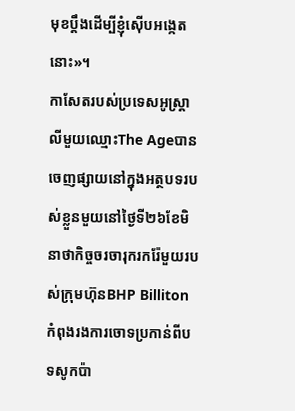មុខប្តឹងដើម្បីខ្ញុំស៊ើបអង្កេតនោះ»។
កាសែតរបស់ប្រទេសអូស្តា្រលីមួយឈ្មោះThe Ageបានចេញផ្សាយនៅក្នុងអត្ថបទរបស់ខ្លួនមួយនៅថ្ងៃទី២៦ខែមិនាថាកិច្ចចរចារុករករ៉ែមួយរបស់ក្រុមហ៊ុនBHP Billiton កំពុងរងការចោទប្រកាន់ពីបទសូកប៉ា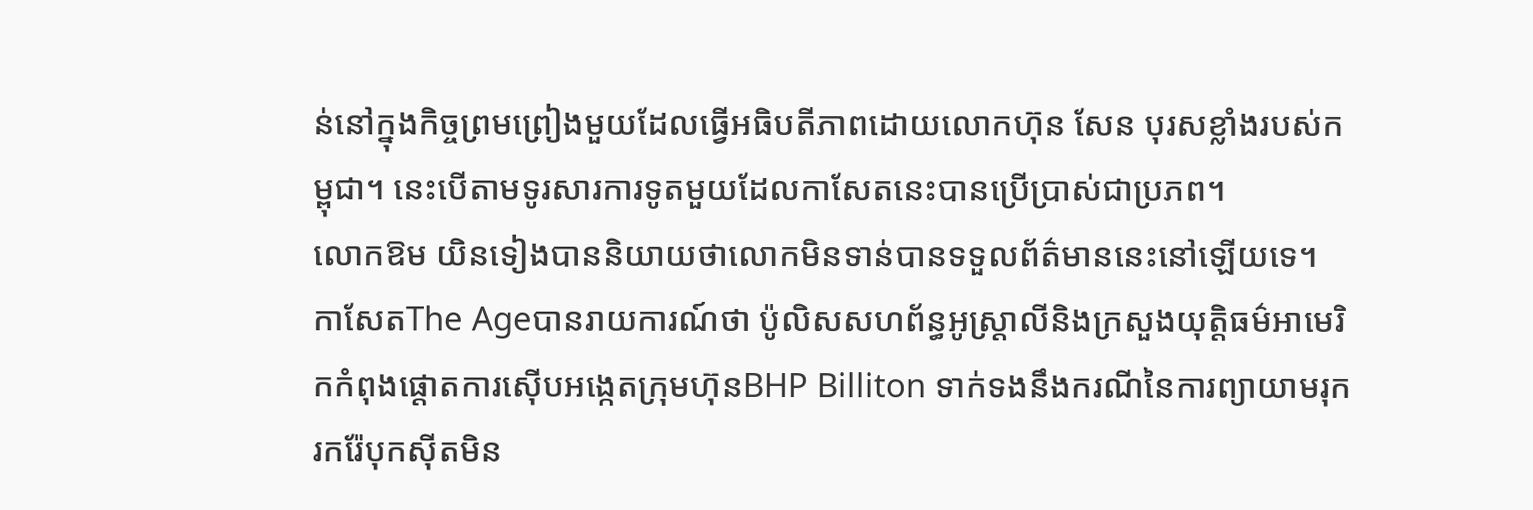ន់នៅក្នុងកិច្ចព្រមព្រៀងមួយដែលធ្វើអធិបតីភាពដោយលោកហ៊ុន សែន បុរសខ្លាំងរបស់កម្ពុជា។ នេះបើតាមទូរសារការទូតមួយដែលកាសែតនេះបានប្រើប្រាស់ជាប្រភព។
លោកឱម យិនទៀងបាននិយាយថាលោកមិនទាន់បានទទួលព័ត៌មាននេះនៅឡើយទេ។
កាសែតThe Ageបានរាយការណ៍ថា ប៉ូលិសសហព័ន្ធអូស្រ្តាលីនិងក្រសួងយុត្តិធម៌អាមេរិកកំពុងផ្តោតការស៊ើបអង្កេតក្រុមហ៊ុនBHP Billiton ទាក់ទងនឹងករណីនៃការព្យាយាមរុករករ៉ែបុកស៊ីតមិន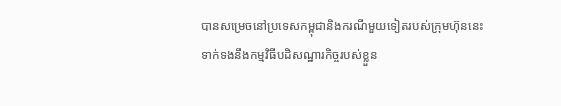បានសម្រេចនៅប្រទេសកម្ពុជានិងករណីមួយទៀតរបស់ក្រុមហ៊ុននេះទាក់ទងនឹងកម្មវិធីបដិសណ្ឋារកិច្ចរបស់ខ្លួន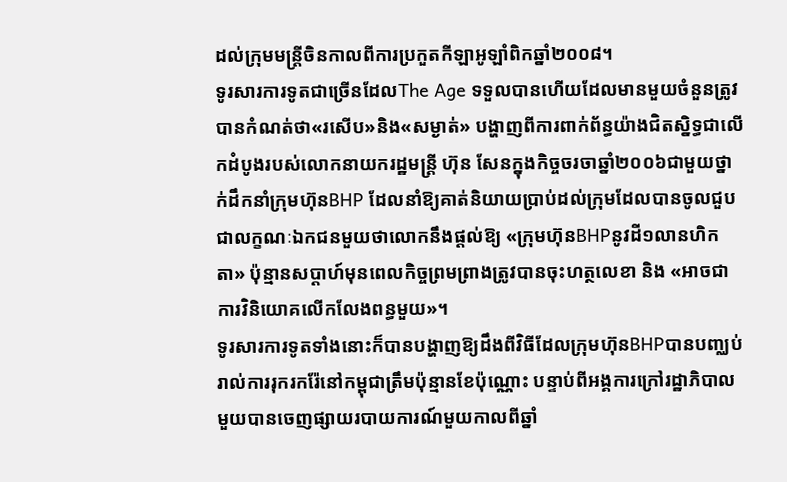ដល់ក្រុមមន្ត្រីចិនកាលពីការប្រកួតកីឡាអូឡាំពិកឆ្នាំ២០០៨។
ទូរសារការទូតជាច្រើនដែលThe Age ទទួលបានហើយដែលមានមួយចំនួនត្រូវបានកំណត់ថា«រសើប»និង«សម្ងាត់» បង្ហាញពីការពាក់ព័ន្ធយ៉ាងជិតស្និទ្ធជាលើកដំបូងរបស់លោកនាយករដ្ឋមន្ត្រី ហ៊ុន សែនក្នុងកិច្ចចរចាឆ្នាំ២០០៦ជាមួយថ្នាក់ដឹកនាំក្រុមហ៊ុនBHP ដែលនាំឱ្យគាត់និយាយប្រាប់ដល់ក្រុមដែលបានចូលជួបជាលក្ខណៈឯកជនមួយថាលោកនឹងផ្តល់ឱ្យ «ក្រុមហ៊ុនBHPនូវដី១លានហិកតា» ប៉ុន្មានសប្តាហ៍មុនពេលកិច្ចព្រមព្រាងត្រូវបានចុះហត្ថលេខា និង «អាចជាការវិនិយោគលើកលែងពន្ធមួយ»។
ទូរសារការទូតទាំងនោះក៏បានបង្ហាញឱ្យដឹងពីវិធីដែលក្រុមហ៊ុនBHPបានបញ្ឈប់រាល់ការរុករករ៉ែនៅកម្ពុជាត្រឹមប៉ុន្មានខែប៉ុណ្ណោះ បន្ទាប់ពីអង្គការក្រៅរដ្ឋាភិបាលមួយបានចេញផ្សាយរបាយការណ៍មួយកាលពីឆ្នាំ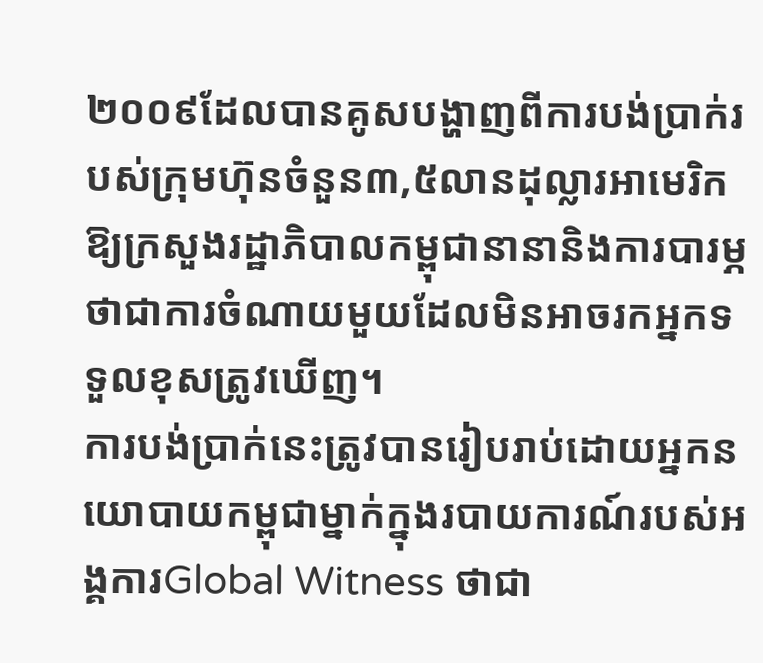២០០៩ដែលបានគូសបង្ហាញពីការបង់ប្រាក់របស់ក្រុមហ៊ុនចំនួន៣,៥លានដុល្លារអាមេរិកឱ្យក្រសួងរដ្ឋាភិបាលកម្ពុជានានានិងការបារម្ភថាជាការចំណាយមួយដែលមិនអាចរកអ្នកទទួលខុសត្រូវឃើញ។
ការបង់ប្រាក់នេះត្រូវបានរៀបរាប់ដោយអ្នកនយោបាយកម្ពុជាម្នាក់ក្នុងរបាយការណ៍របស់អង្គការGlobal Witness ថាជា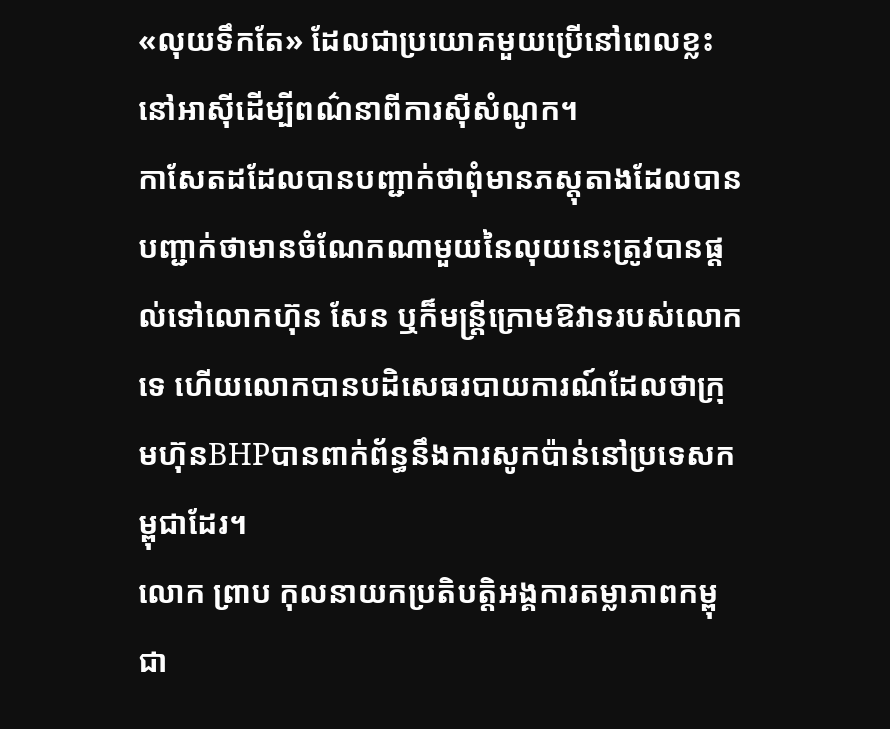«លុយទឹកតែ» ដែលជាប្រយោគមួយប្រើនៅពេលខ្លះនៅអាស៊ីដើម្បីពណ៌នាពីការស៊ីសំណូក។
កាសែតដដែលបានបញ្ជាក់ថាពុំមានភស្តុតាងដែលបានបញ្ជាក់ថាមានចំណែកណាមួយនៃលុយនេះត្រូវបានផ្តល់ទៅលោកហ៊ុន សែន ឬក៏មន្ត្រីក្រោមឱវាទរបស់លោកទេ ហើយលោកបានបដិសេធរបាយការណ៍ដែលថាក្រុមហ៊ុនBHPបានពាក់ព័ន្ធនឹងការសូកប៉ាន់នៅប្រទេសកម្ពុជាដែរ។
លោក ព្រាប កុលនាយកប្រតិបត្តិអង្គការតម្លាភាពកម្ពុជា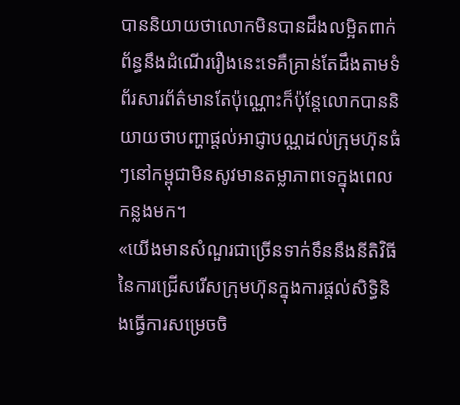បាននិយាយថាលោកមិនបានដឹងលម្អិតពាក់ព័ន្ធនឹងដំណើររឿងនេះទេគឺគ្រាន់តែដឹងតាមទំព័រសារព័ត៌មានតែប៉ុណ្ណោះក៏ប៉ុន្តែលោកបាននិយាយថាបញ្ហាផ្តល់អាជ្ញាបណ្ណដល់ក្រុមហ៊ុនធំៗនៅកម្ពុជាមិនសូវមានតម្លាភាពទេក្នុងពេលកន្លងមក។
«យើងមានសំណួរជាច្រើនទាក់ទឹននឹងនីតិវិធីនៃការជ្រើសរើសក្រុមហ៊ុនក្នុងការផ្តល់សិទ្ធិនិងធ្វើការសម្រេចចិ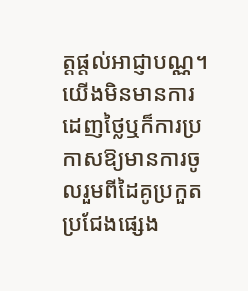ត្តផ្តល់អាជ្ញាបណ្ណ។ យើងមិនមានការដេញថ្លៃឬក៏ការប្រកាសឱ្យមានការចូលរួមពីដៃគូប្រកួតប្រជែងផ្សេង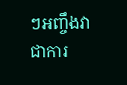ៗអញ្ចឹងវាជាការ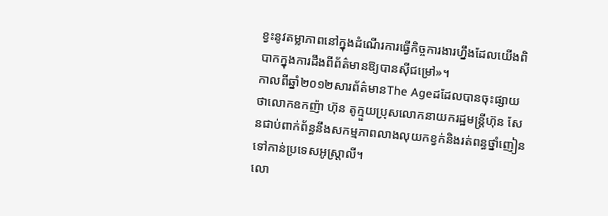ខ្វះនូវតម្លាភាពនៅក្នុងដំណើរការធ្វើកិច្ចការងារហ្នឹងដែលយើងពិបាកក្នុងការដឹងពីព័ត៌មានឱ្យបានស៊ីជម្រៅ»។
កាលពីឆ្នាំ២០១២សារព័ត៌មានThe Ageដដែលបានចុះផ្សាយថាលោកឧកញ៉ា ហ៊ុន តូក្មួយប្រុសលោកនាយករដ្ឋមន្ត្រីហ៊ុន សែនជាប់ពាក់ព័ន្ធនឹងសកម្មភាពលាងលុយកខ្វក់និងរត់ពន្ធថ្នាំញៀនទៅកាន់ប្រទេសអូស្តា្រលី។
លោ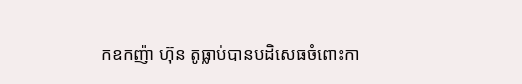កឧកញ៉ា ហ៊ុន តូធ្លាប់បានបដិសេធចំពោះកា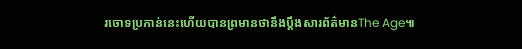រចោទប្រកាន់នេះហើយបានព្រមានថានឹងប្តឹងសារព័ត៌មានThe Age៕